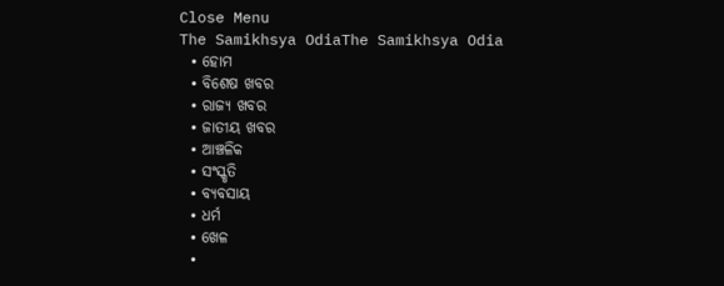Close Menu
The Samikhsya OdiaThe Samikhsya Odia
  • ହୋମ
  • ବିଶେଷ ଖବର
  • ରାଜ୍ୟ ଖବର
  • ଜାତୀୟ ଖବର
  • ଆଞ୍ଚଳିକ
  • ସଂସ୍କୃତି
  • ବ୍ୟବସାୟ
  • ଧର୍ମ
  • ଖେଳ
  •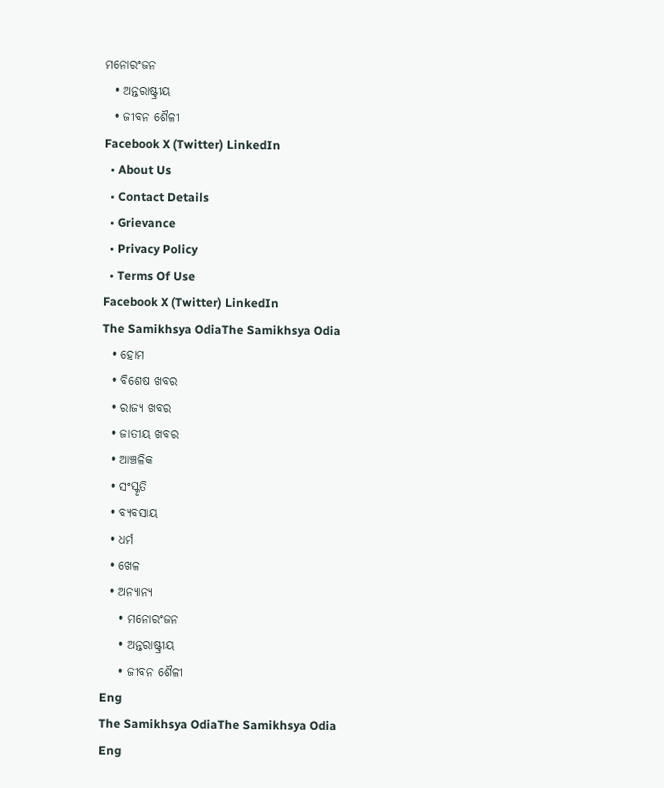ମନୋରଂଜନ
  • ଅନ୍ତରାଷ୍ଟ୍ରୀୟ
  • ଜୀବନ ଶୈଳୀ
Facebook X (Twitter) LinkedIn
  • About Us
  • Contact Details
  • Grievance
  • Privacy Policy
  • Terms Of Use
Facebook X (Twitter) LinkedIn
The Samikhsya OdiaThe Samikhsya Odia
  • ହୋମ
  • ବିଶେଷ ଖବର
  • ରାଜ୍ୟ ଖବର
  • ଜାତୀୟ ଖବର
  • ଆଞ୍ଚଳିକ
  • ସଂସ୍କୃତି
  • ବ୍ୟବସାୟ
  • ଧର୍ମ
  • ଖେଳ
  • ଅନ୍ୟାନ୍ୟ
    • ମନୋରଂଜନ
    • ଅନ୍ତରାଷ୍ଟ୍ରୀୟ
    • ଜୀବନ ଶୈଳୀ
Eng
The Samikhsya OdiaThe Samikhsya Odia
Eng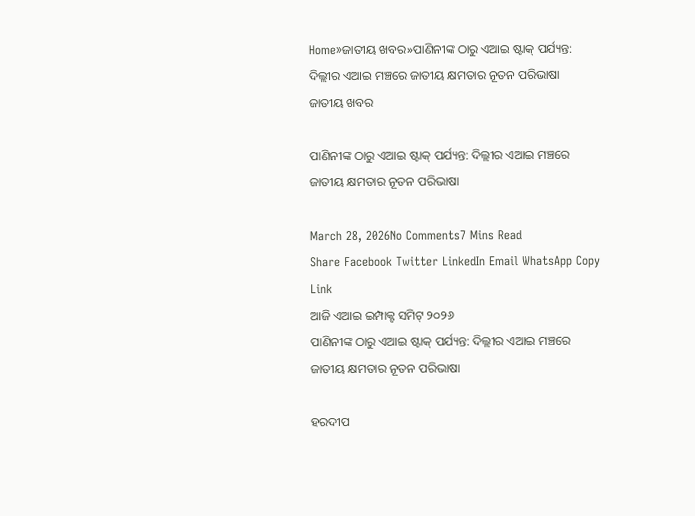Home»ଜାତୀୟ ଖବର»ପାଣିନୀଙ୍କ ଠାରୁ ଏଆଇ ଷ୍ଟାକ୍ ପର୍ଯ୍ୟନ୍ତ: ଦିଲ୍ଲୀର ଏଆଇ ମଞ୍ଚରେ ଜାତୀୟ କ୍ଷମତାର ନୂତନ ପରିଭାଷା
ଜାତୀୟ ଖବର

ପାଣିନୀଙ୍କ ଠାରୁ ଏଆଇ ଷ୍ଟାକ୍ ପର୍ଯ୍ୟନ୍ତ: ଦିଲ୍ଲୀର ଏଆଇ ମଞ୍ଚରେ ଜାତୀୟ କ୍ଷମତାର ନୂତନ ପରିଭାଷା

March 28, 2026No Comments7 Mins Read
Share Facebook Twitter LinkedIn Email WhatsApp Copy Link
ଆଜି ଏଆଇ ଇମ୍ପାକ୍ଟ ସମିଟ୍‌ ୨୦୨୬
ପାଣିନୀଙ୍କ ଠାରୁ ଏଆଇ ଷ୍ଟାକ୍ ପର୍ଯ୍ୟନ୍ତ: ଦିଲ୍ଲୀର ଏଆଇ ମଞ୍ଚରେ ଜାତୀୟ କ୍ଷମତାର ନୂତନ ପରିଭାଷା

ହରଦୀପ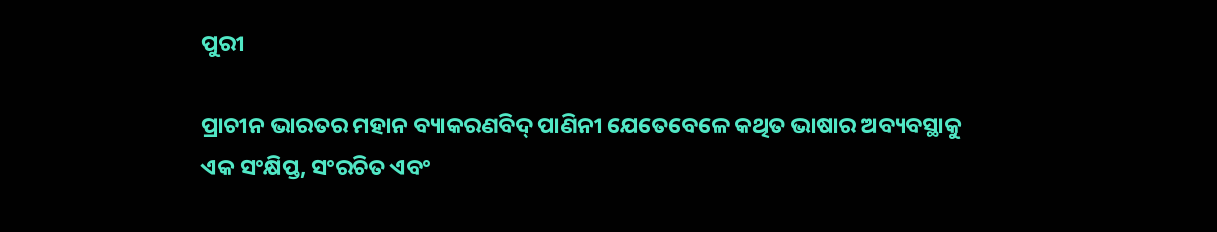ପୁରୀ

ପ୍ରାଚୀନ ଭାରତର ମହାନ ବ୍ୟାକରଣବିଦ୍ ପାଣିନୀ ଯେତେବେଳେ କଥିତ ଭାଷାର ଅବ୍ୟବସ୍ଥାକୁ ଏକ ସଂକ୍ଷିପ୍ତ, ସଂରଚିତ ଏବଂ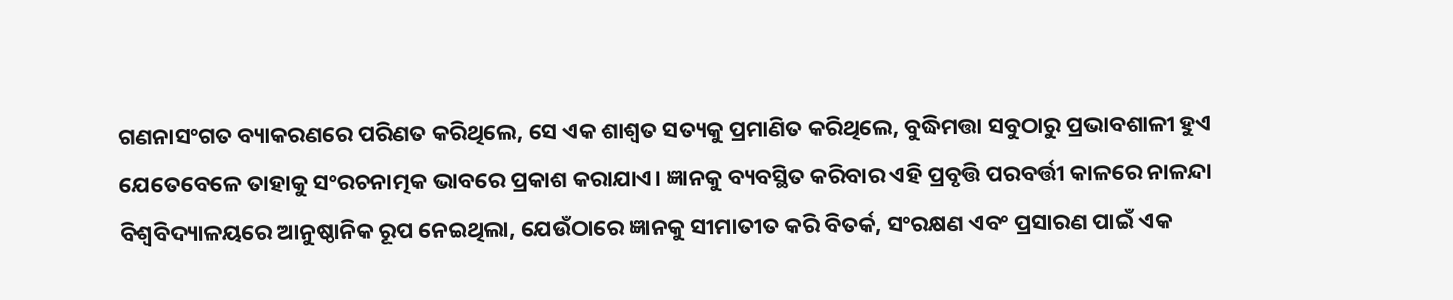ଗଣନାସଂଗତ ବ୍ୟାକରଣରେ ପରିଣତ କରିଥିଲେ, ସେ ଏକ ଶାଶ୍ୱତ ସତ୍ୟକୁ ପ୍ରମାଣିତ କରିଥିଲେ, ବୁଦ୍ଧିମତ୍ତା ସବୁଠାରୁ ପ୍ରଭାବଶାଳୀ ହୁଏ ଯେତେବେଳେ ତାହାକୁ ସଂରଚନାତ୍ମକ ଭାବରେ ପ୍ରକାଶ କରାଯାଏ। ଜ୍ଞାନକୁ ବ୍ୟବସ୍ଥିତ କରିବାର ଏହି ପ୍ରବୃତ୍ତି ପରବର୍ତ୍ତୀ କାଳରେ ନାଳନ୍ଦା ବିଶ୍ୱବିଦ୍ୟାଳୟରେ ଆନୁଷ୍ଠାନିକ ରୂପ ନେଇଥିଲା, ଯେଉଁଠାରେ ଜ୍ଞାନକୁ ସୀମାତୀତ କରି ବିତର୍କ, ସଂରକ୍ଷଣ ଏବଂ ପ୍ରସାରଣ ପାଇଁ ଏକ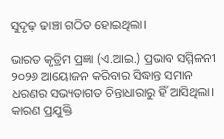ସୁଦୃଢ଼ ଢାଞ୍ଚା ଗଠିତ ହୋଇଥିଲା।

ଭାରତ କୃତ୍ରିମ ପ୍ରଜ୍ଞା (ଏ.ଆଇ.) ପ୍ରଭାବ ସମ୍ମିଳନୀ ୨୦୨୬ ଆୟୋଜନ କରିବାର ସିଦ୍ଧାନ୍ତ ସମାନ ଧରଣର ସଭ୍ୟତାଗତ ଚିନ୍ତାଧାରାରୁ ହିଁ ଆସିଥିଲା। କାରଣ ପ୍ରଯୁକ୍ତି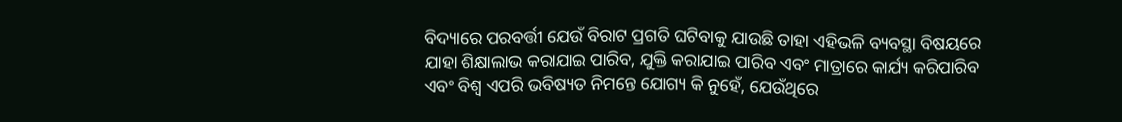ବିଦ୍ୟାରେ ପରବର୍ତ୍ତୀ ଯେଉଁ ବିରାଟ ପ୍ରଗତି ଘଟିବାକୁ ଯାଉଛି ତାହା ଏହିଭଳି ବ୍ୟବସ୍ଥା ବିଷୟରେ ଯାହା ଶିକ୍ଷାଲାଭ କରାଯାଇ ପାରିବ, ଯୁକ୍ତି କରାଯାଇ ପାରିବ ଏବଂ ମାତ୍ରାରେ କାର୍ଯ୍ୟ କରିପାରିବ ଏବଂ ବିଶ୍ୱ ଏପରି ଭବିଷ୍ୟତ ନିମନ୍ତେ ଯୋଗ୍ୟ କି ନୁହେଁ, ଯେଉଁଥିରେ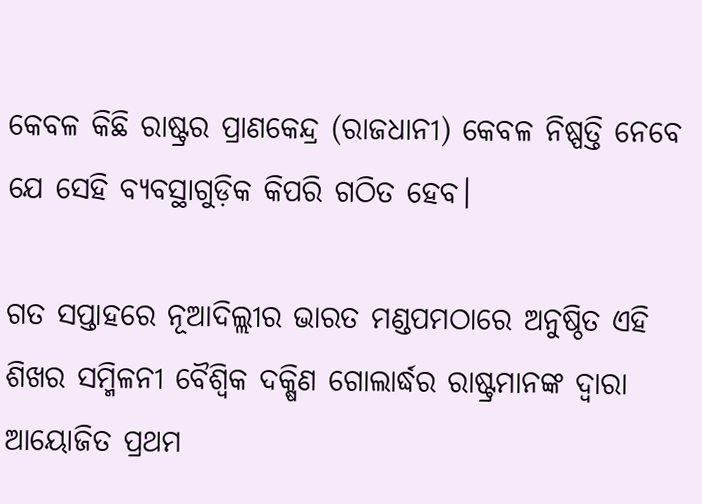କେବଳ କିଛି ରାଷ୍ଟ୍ରର ପ୍ରାଣକେନ୍ଦ୍ର (ରାଜଧାନୀ) କେବଳ ନିଷ୍ପତ୍ତି ନେବେ ଯେ ସେହି ବ୍ୟବସ୍ଥାଗୁଡ଼ିକ କିପରି ଗଠିତ ହେବ।

ଗତ ସପ୍ତାହରେ ନୂଆଦିଲ୍ଲୀର ଭାରତ ମଣ୍ଡପମଠାରେ ଅନୁଷ୍ଠିତ ଏହି ଶିଖର ସମ୍ମିଳନୀ ବୈଶ୍ୱିକ ଦକ୍ଷିଣ ଗୋଲାର୍ଦ୍ଧର ରାଷ୍ଟ୍ରମାନଙ୍କ ଦ୍ୱାରା ଆୟୋଜିତ ପ୍ରଥମ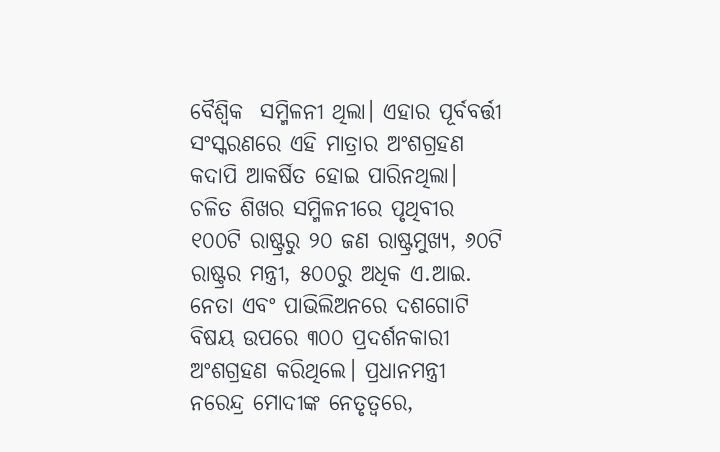ବୈଶ୍ୱିକ  ସମ୍ମିଳନୀ ଥିଲା। ଏହାର ପୂର୍ବବର୍ତ୍ତୀ ସଂସ୍କରଣରେ ଏହି ମାତ୍ରାର ଅଂଶଗ୍ରହଣ କଦାପି ଆକର୍ଷିତ ହୋଇ ପାରିନଥିଲା। ଚଳିତ ଶିଖର ସମ୍ମିଳନୀରେ ପୃଥିବୀର ୧୦୦ଟି ରାଷ୍ଟ୍ରରୁ ୨୦ ଜଣ ରାଷ୍ଟ୍ରମୁଖ୍ୟ, ୬୦ଟି ରାଷ୍ଟ୍ରର ମନ୍ତ୍ରୀ, ୫୦୦ରୁ ଅଧିକ ଏ.ଆଇ. ନେତା ଏବଂ ପାଭିଲିଅନରେ ଦଶଗୋଟି ବିଷୟ ଉପରେ ୩୦୦ ପ୍ରଦର୍ଶନକାରୀ ଅଂଶଗ୍ରହଣ କରିଥିଲେ। ପ୍ରଧାନମନ୍ତ୍ରୀ ନରେନ୍ଦ୍ର ମୋଦୀଙ୍କ ନେତୃତ୍ୱରେ,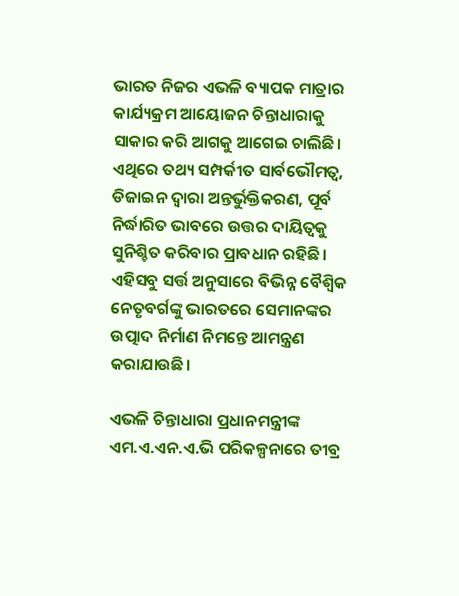ଭାରତ ନିଜର ଏଭଳି ବ୍ୟାପକ ମାତ୍ରାର କାର୍ଯ୍ୟକ୍ରମ ଆୟୋଜନ ଚିନ୍ତାଧାରାକୁ ସାକାର କରି ଆଗକୁ ଆଗେଇ ଚାଲିଛି। ଏଥିରେ ତଥ୍ୟ ସମ୍ପର୍କୀତ ସାର୍ବଭୌମତ୍ୱ, ଡିଜାଇନ ଦ୍ୱାରା ଅନ୍ତର୍ଭୁକ୍ତିକରଣ, ପୂର୍ବ ନିର୍ଦ୍ଧାରିତ ଭାବରେ ଉତ୍ତର ଦାୟିତ୍ୱକୁ ସୁନିଶ୍ଚିତ କରିବାର ପ୍ରାବଧାନ ରହିଛି। ଏହିସବୁ ସର୍ତ୍ତ ଅନୁସାରେ ବିଭିନ୍ନ ବୈଶ୍ୱିକ ନେତୃବର୍ଗଙ୍କୁ ଭାରତରେ ସେମାନଙ୍କର ଉତ୍ପାଦ ନିର୍ମାଣ ନିମନ୍ତେ ଆମନ୍ତ୍ରଣ କରାଯାଉଛି।

ଏଭଳି ଚିନ୍ତାଧାରା ପ୍ରଧାନମନ୍ତ୍ରୀଙ୍କ ଏମ.ଏ.ଏନ.ଏ.ଭି ପରିକଳ୍ପନାରେ ତୀବ୍ର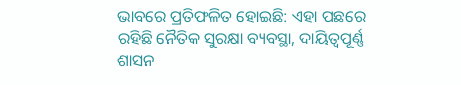ଭାବରେ ପ୍ରତିଫଳିତ ହୋଇଛି: ଏହା ପଛରେ ରହିଛି ନୈତିକ ସୁରକ୍ଷା ବ୍ୟବସ୍ଥା, ଦାୟିତ୍ୱପୂର୍ଣ୍ଣ ଶାସନ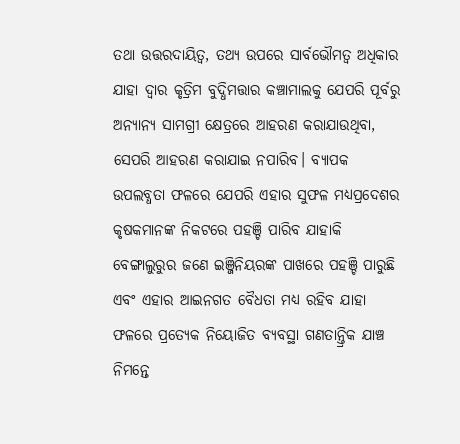ତଥା ଉତ୍ତରଦାୟିତ୍ୱ, ତଥ୍ୟ ଉପରେ ସାର୍ବଭୌମତ୍ୱ ଅଧିକାର ଯାହା ଦ୍ୱାର କୃତ୍ରିମ ବୁଦ୍ଧିମତ୍ତାର କଞ୍ଚାମାଲକୁ ଯେପରି ପୂର୍ବରୁ ଅନ୍ୟାନ୍ୟ ସାମଗ୍ରୀ କ୍ଷେତ୍ରରେ ଆହରଣ କରାଯାଉଥିବା, ସେପରି ଆହରଣ କରାଯାଇ ନପାରିବ। ବ୍ୟାପକ ଉପଲବ୍ଧତା ଫଳରେ ଯେପରି ଏହାର ସୁଫଳ ମଧ୍ୟପ୍ରଦେଶର କୃଷକମାନଙ୍କ ନିକଟରେ ପହଞ୍ଚି ପାରିବ ଯାହାକି ବେଙ୍ଗାଲୁରୁର ଜଣେ ଇଞ୍ଜିନିୟରଙ୍କ ପାଖରେ ପହଞ୍ଚି ପାରୁଛି ଏବଂ ଏହାର ଆଇନଗତ ବୈଧତା ମଧ୍ୟ ରହିବ ଯାହା ଫଳରେ ପ୍ରତ୍ୟେକ ନିୟୋଜିତ ବ୍ୟବସ୍ଥା ଗଣତାନ୍ତ୍ରିକ ଯାଞ୍ଚ ନିମନ୍ତେ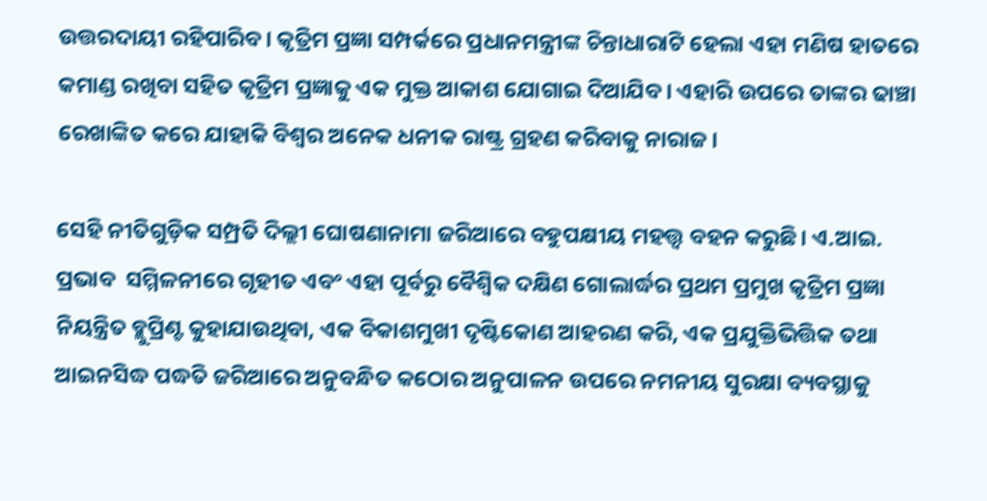ଉତ୍ତରଦାୟୀ ରହିପାରିବ। କୃତ୍ରିମ ପ୍ରଜ୍ଞା ସମ୍ପର୍କରେ ପ୍ରଧାନମନ୍ତ୍ରୀଙ୍କ ଚିନ୍ତାଧାରାଟି ହେଲା ଏହା ମଣିଷ ହାତରେ କମାଣ୍ଡ ରଖିବା ସହିତ କୃତ୍ରିମ ପ୍ରଜ୍ଞାକୁ ଏକ ମୁକ୍ତ ଆକାଶ ଯୋଗାଇ ଦିଆଯିବ। ଏହାରି ଉପରେ ତାଙ୍କର ଢାଞ୍ଚା ରେଖାଙ୍କିତ କରେ ଯାହାକି ବିଶ୍ୱର ଅନେକ ଧନୀକ ରାଷ୍ଟ୍ର ଗ୍ରହଣ କରିବାକୁ ନାରାଜ।

ସେହି ନୀତିଗୁଡ଼ିକ ସମ୍ପ୍ରତି ଦିଲ୍ଲୀ ଘୋଷଣାନାମା ଜରିଆରେ ବହୁପକ୍ଷୀୟ ମହତ୍ତ୍ୱ ବହନ କରୁଛି। ଏ.ଆଇ. ପ୍ରଭାବ  ସମ୍ମିଳନୀରେ ଗୃହୀତ ଏବଂ ଏହା ପୂର୍ବରୁ ବୈଶ୍ୱିକ ଦକ୍ଷିଣ ଗୋଲାର୍ଦ୍ଧର ପ୍ରଥମ ପ୍ରମୁଖ କୃତ୍ରିମ ପ୍ରଜ୍ଞା ନିୟନ୍ତ୍ରିତ ବ୍ଲୁପ୍ରିଣ୍ଟ କୁହାଯାଉଥିବା, ଏକ ବିକାଶମୁଖୀ ଦୃଷ୍ଟିକୋଣ ଆହରଣ କରି, ଏକ ପ୍ରଯୁକ୍ତିଭିତ୍ତିକ ତଥା ଆଇନସିଦ୍ଧ ପଦ୍ଧତି ଜରିଆରେ ଅନୁବନ୍ଧିତ କଠୋର ଅନୁପାଳନ ଉପରେ ନମନୀୟ ସୁରକ୍ଷା ବ୍ୟବସ୍ଥାକୁ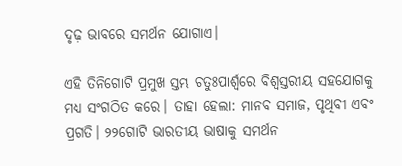ଦୃଢ଼ ଭାବରେ ସମର୍ଥନ ଯୋଗାଏ।

ଏହି ତିନିଗୋଟି ପ୍ରମୁଖ ସ୍ତମ୍ଭ ଚତୁଃପାର୍ଶ୍ବରେ ବିଶ୍ୱସ୍ତରୀୟ ସହଯୋଗକୁ ମଧ୍ୟ ସଂଗଠିତ କରେ। ତାହା ହେଲା: ମାନବ ସମାଜ, ପୃଥିବୀ ଏବଂ ପ୍ରଗତି। ୨୨ଗୋଟି ଭାରତୀୟ ଭାଷାକୁ ସମର୍ଥନ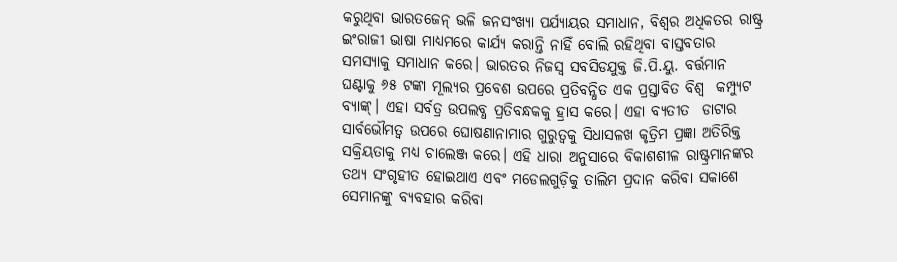କରୁଥିବା ଭାରତଜେନ୍ ଭଳି ଜନସଂଖ୍ୟା ପର୍ଯ୍ୟାୟର ସମାଧାନ, ବିଶ୍ୱର ଅଧିକତର ରାଷ୍ଟ୍ର ଇଂରାଜୀ ଭାଷା ମାଧ୍ୟମରେ କାର୍ଯ୍ୟ କରାନ୍ତି ନାହିଁ ବୋଲି ରହିଥିବା ବାସ୍ତବତାର ସମସ୍ୟାକୁ ସମାଧାନ କରେ। ଭାରତର ନିଜସ୍ଵ ସବସିଡଯୁକ୍ତ ଜି.ପି.ୟୁ. ବର୍ତ୍ତମାନ ଘଣ୍ଟାକୁ ୬୫ ଟଙ୍କା ମୂଲ୍ୟର ପ୍ରବେଶ ଉପରେ ପ୍ରତିବନ୍ଧିତ ଏକ ପ୍ରସ୍ତାବିତ ବିଶ୍ୱ  କମ୍ପ୍ୟୁଟ ବ୍ୟାଙ୍କ୍। ଏହା ସର୍ବତ୍ର ଉପଲବ୍ଧ ପ୍ରତିବନ୍ଧକକୁ ହ୍ରାସ କରେ। ଏହା ବ୍ୟତୀତ  ଡାଟାର ସାର୍ବଭୌମତ୍ୱ ଉପରେ ଘୋଷଣାନାମାର ଗୁରୁତ୍ୱକୁ ସିଧାସଳଖ କୃତ୍ରିମ ପ୍ରଜ୍ଞା ଅତିରିକ୍ତ ସକ୍ରିୟତାକୁ ମଧ୍ୟ ଚାଲେଞ୍ଜ କରେ। ଏହି ଧାରା ଅନୁସାରେ ବିକାଶଶୀଳ ରାଷ୍ଟ୍ରମାନଙ୍କର ତଥ୍ୟ ସଂଗୃହୀତ ହୋଇଥାଏ ଏବଂ ମଡେଲଗୁଡ଼ିକୁ ତାଲିମ ପ୍ରଦାନ କରିବା ସକାଶେ ସେମାନଙ୍କୁ ବ୍ୟବହାର କରିବା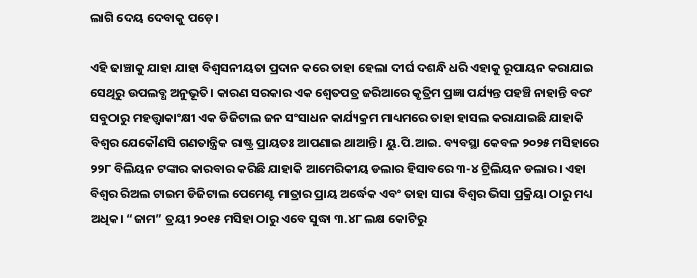ଲାଗି ଦେୟ ଦେବାକୁ ପଡ଼େ।

ଏହି ଢାଞ୍ଚାକୁ ଯାହା ଯାହା ବିଶ୍ୱସନୀୟତା ପ୍ରଦାନ କରେ ତାହା ହେଲା ଦୀର୍ଘ ଦଶନ୍ଧି ଧରି ଏହାକୁ ରୂପାୟନ କରାଯାଇ ସେଥିରୁ ଉପଲବ୍ଧ ଅନୁଭୂତି। କାରଣ ସରକାର ଏକ ଶ୍ୱେତପତ୍ର ଜରିଆରେ କୃତ୍ରିମ ପ୍ରଜ୍ଞା ପର୍ଯ୍ୟନ୍ତ ପହଞ୍ଚି ନାହାନ୍ତି ବରଂ ସବୁଠାରୁ ମହତ୍ତ୍ୱାକାଂକ୍ଷୀ ଏକ ଡିଜିଟାଲ ଜନ ସଂସାଧନ କାର୍ଯ୍ୟକ୍ରମ ମାଧ୍ୟମରେ ତାହା ହାସଲ କରାଯାଇଛି ଯାହାକି ବିଶ୍ୱର ଯେକୌଣସି ଗଣତାନ୍ତ୍ରିକ ରାଷ୍ଟ୍ର ପ୍ରାୟତଃ ଆପଣାଇ ଥାଆନ୍ତି। ୟୁ.ପି.ଆଇ. ବ୍ୟବସ୍ଥା କେବଳ ୨୦୨୫ ମସିହାରେ ୨୨୮ ବିଲିୟନ ଟଙ୍କାର କାରବାର କରିଛି ଯାହାକି ଆମେରିକୀୟ ଡଲାର ହିସାବରେ ୩-୪ ଟ୍ରିଲିୟନ ଡଲାର। ଏହା ବିଶ୍ୱର ରିଅଲ ଟାଇମ ଡିଜିଟାଲ ପେମେଣ୍ଟ ମାତ୍ରାର ପ୍ରାୟ ଅର୍ଦ୍ଧେକ ଏବଂ ତାହା ସାରା ବିଶ୍ୱର ଭିସା ପ୍ରକ୍ରିୟା ଠାରୁ ମଧ୍ୟ ଅଧିକ। “ଜାମ” ତ୍ରୟୀ ୨୦୧୫ ମସିହା ଠାରୁ ଏବେ ସୁଦ୍ଧା ୩.୪୮ ଲକ୍ଷ କୋଟିରୁ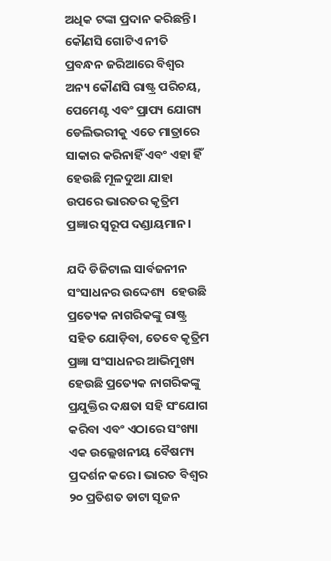ଅଧିକ ଟଙ୍କା ପ୍ରଦାନ କରିଛନ୍ତି। କୌଣସି ଗୋଟିଏ ନୀତି ପ୍ରବନ୍ଧନ ଜରିଆରେ ବିଶ୍ୱର ଅନ୍ୟ କୌଣସି ରାଷ୍ଟ୍ର ପରିଚୟ, ପେମେଣ୍ଟ ଏବଂ ପ୍ରାପ୍ୟ ଯୋଗ୍ୟ ଡେଲିଭରୀକୁ ଏତେ ମାତ୍ରାରେ ସାକାର କରିନାହିଁ ଏବଂ ଏହା ହିଁ ହେଉଛି ମୂଳଦୁଆ ଯାହା ଉପରେ ଭାରତର କୃତ୍ରିମ ପ୍ରଜ୍ଞାର ସ୍ୱରୂପ ଦଣ୍ଡାୟମାନ।

ଯଦି ଡିଜିଟାଲ ସାର୍ବଜନୀନ ସଂସାଧନର ଉଦ୍ଦେଶ୍ୟ  ହେଉଛି ପ୍ରତ୍ୟେକ ନାଗରିକଙ୍କୁ ରାଷ୍ଟ୍ର ସହିତ ଯୋଡ଼ିବା, ତେବେ କୃତ୍ରିମ ପ୍ରଜ୍ଞା ସଂସାଧନର ଆଭିମୁଖ୍ୟ ହେଉଛି ପ୍ରତ୍ୟେକ ନାଗରିକଙ୍କୁ ପ୍ରଯୁକ୍ତିର ଦକ୍ଷତା ସହି ସଂଯୋଗ କରିବା ଏବଂ ଏଠାରେ ସଂଖ୍ୟା ଏକ ଉଲ୍ଲେଖନୀୟ ବୈଷମ୍ୟ ପ୍ରଦର୍ଶନ କରେ। ଭାରତ ବିଶ୍ୱର ୨୦ ପ୍ରତିଶତ ଡାଟା ସୃଜନ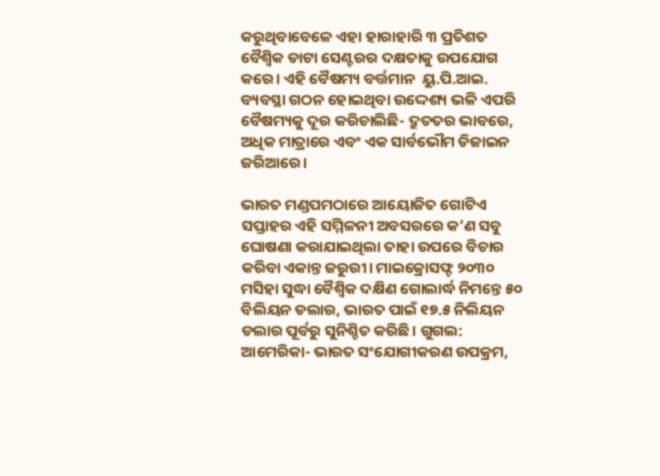କରୁଥିବାବେଳେ ଏହା ହାରାହାରି ୩ ପ୍ରତିଶତ ବୈଶ୍ୱିକ ଡାଟା ସେଣ୍ଟରର ଦକ୍ଷତାକୁ ଉପଯୋଗ କରେ। ଏହି ବୈଷମ୍ୟ ବର୍ତ୍ତମାନ  ୟୁ.ପି.ଆଇ. ବ୍ୟବସ୍ଥା ଗଠନ ହୋଇଥିବା ଉଦ୍ଦେଶ୍ୟ ଭଳି ଏପରି ବୈଷମ୍ୟକୁ ଦୂର କରିଚାଲିଛି- ଦ୍ରୁତତର ଭାବରେ, ଅଧିକ ମାତ୍ରାରେ ଏବଂ ଏକ ସାର୍ବଭୌମ ଡିଜାଇନ ଜରିଆରେ।

ଭାରତ ମଣ୍ଡପମଠାରେ ଆୟୋଜିତ ଗୋଟିଏ ସପ୍ତାହର ଏହି ସମ୍ମିଳନୀ ଅବସରରେ କ’ଣ ସବୁ ଘୋଷଣା କରାଯାଇଥିଲା ତାହା ଉପରେ ବିଚାର କରିବା ଏକାନ୍ତ ଜରୁରୀ। ମାଇକ୍ରୋସଫ୍ଟ ୨୦୩୦ ମସିହା ସୁଦ୍ଧା ବୈଶ୍ୱିକ ଦକ୍ଷିଣ ଗୋଲାର୍ଦ୍ଧ ନିମନ୍ତେ ୫୦ ବିଲିୟନ ଡଲାର, ଭାରତ ପାଇଁ ୧୭.୫ ନିଲିୟନ ଡଲାର ପୂର୍ବରୁ ସୁନିଶ୍ଚିତ କରିଛି। ଗୁଗଲ: ଆମେରିକା- ଭାରତ ସଂଯୋଗୀକରଣ ଉପକ୍ରମ,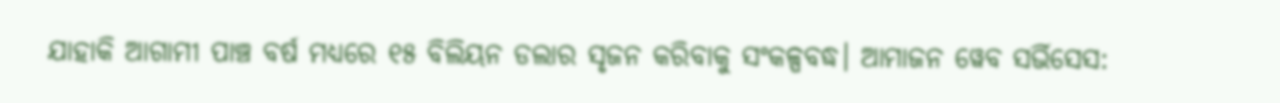ଯାହାକି ଆଗାମୀ ପାଞ୍ଚ ବର୍ଷ ମଧ୍ୟରେ ୧୫ ବିଲିୟନ ଡଲାର ସୃଜନ କରିବାକୁ ସଂକଳ୍ପବଦ୍ଧ। ଆମାଜନ ୱେବ ସର୍ଭିସେସ: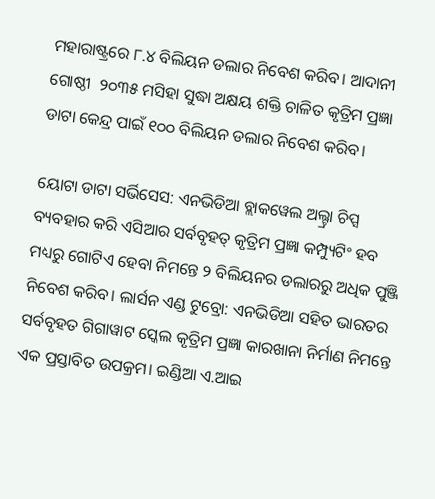ମହାରାଷ୍ଟ୍ରରେ ୮.୪ ବିଲିୟନ ଡଲାର ନିବେଶ କରିବ। ଆଦାନୀ ଗୋଷ୍ଠୀ  ୨୦୩୫ ମସିହା ସୁଦ୍ଧା ଅକ୍ଷୟ ଶକ୍ତି ଚାଳିତ କୃତ୍ରିମ ପ୍ରଜ୍ଞା ଡାଟା କେନ୍ଦ୍ର ପାଇଁ ୧୦୦ ବିଲିୟନ ଡଲାର ନିବେଶ କରିବ।

ୟୋଟା ଡାଟା ସର୍ଭିସେସ: ଏନଭିଡିଆ ବ୍ଲାକୱେଲ ଅଲ୍ଟ୍ରା ଚିପ୍ସ ବ୍ୟବହାର କରି ଏସିଆର ସର୍ବବୃହତ୍ କୃତ୍ରିମ ପ୍ରଜ୍ଞା କମ୍ପ୍ୟୁଟିଂ ହବ ମଧ୍ୟରୁ ଗୋଟିଏ ହେବା ନିମନ୍ତେ ୨ ବିଲିୟନର ଡଲାରରୁ ଅଧିକ ପୁଞ୍ଜି ନିବେଶ କରିବ। ଲାର୍ସନ ଏଣ୍ଡ ଟୁବ୍ରୋ: ଏନଭିଡିଆ ସହିତ ଭାରତର ସର୍ବବୃହତ ଗିଗାୱାଟ ସ୍କେଲ କୃତ୍ରିମ ପ୍ରଜ୍ଞା କାରଖାନା ନିର୍ମାଣ ନିମନ୍ତେ ଏକ ପ୍ରସ୍ତାବିତ ଉପକ୍ରମ। ଇଣ୍ଡିଆ ଏ.ଆଇ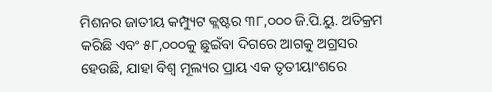ମିଶନର ଜାତୀୟ କମ୍ପ୍ୟୁଟ କ୍ଲଷ୍ଟର ୩୮,୦୦୦ ଜି.ପି.ୟୁ. ଅତିକ୍ରମ କରିଛି ଏବଂ ୫୮,୦୦୦କୁ ଛୁଇଁବା ଦିଗରେ ଆଗକୁ ଅଗ୍ରସର ହେଉଛି, ଯାହା ବିଶ୍ୱ ମୂଲ୍ୟର ପ୍ରାୟ ଏକ ତୃତୀୟାଂଶରେ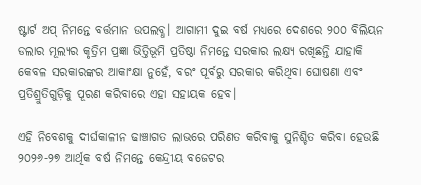ଷ୍ଟାର୍ଟ ଅପ୍ ନିମନ୍ତେ ବର୍ତ୍ତମାନ ଉପଲବ୍ଧ। ଆଗାମୀ ଦୁଇ ବର୍ଷ ମଧ୍ୟରେ ଦେଶରେ ୨୦୦ ବିଲିୟନ ଡଲାର ମୂଲ୍ୟର କୃତ୍ରିମ ପ୍ରଜ୍ଞା ଭିତ୍ତିଭୂମି ପ୍ରତିଷ୍ଠା ନିମନ୍ତେ ସରକାର ଲକ୍ଷ୍ୟ ରଖିଛନ୍ତି ଯାହାକି କେବଳ ସରକାରଙ୍କର ଆକାଂକ୍ଷା ନୁହେଁ, ବରଂ ପୂର୍ବରୁ ସରକାର କରିଥିବା ଘୋଷଣା ଏବଂ ପ୍ରତିଶ୍ରୁତିଗୁଡ଼ିକୁ ପୂରଣ କରିବାରେ ଏହା ସହାୟକ ହେବ।

ଏହି ନିବେଶକୁ ଦୀର୍ଘକାଳୀନ ଢାଞ୍ଚାଗତ ଲାଭରେ ପରିଣତ କରିବାକୁ ସୁନିଶ୍ଚିତ କରିବା ହେଉଛି ୨୦୨୬-୨୭ ଆର୍ଥିକ ବର୍ଷ ନିମନ୍ତେ କେନ୍ଦ୍ରୀୟ ବଜେଟର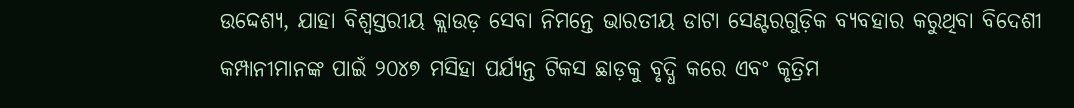ଉଦ୍ଦେଶ୍ୟ, ଯାହା ବିଶ୍ୱସ୍ତରୀୟ କ୍ଲାଉଡ଼ ସେବା ନିମନ୍ତେ ଭାରତୀୟ ଡାଟା ସେଣ୍ଟରଗୁଡ଼ିକ ବ୍ୟବହାର କରୁଥିବା ବିଦେଶୀ କମ୍ପାନୀମାନଙ୍କ ପାଇଁ ୨୦୪୭ ମସିହା ପର୍ଯ୍ୟନ୍ତ ଟିକସ ଛାଡ଼କୁ ବୃଦ୍ଧି କରେ ଏବଂ କୃତ୍ରିମ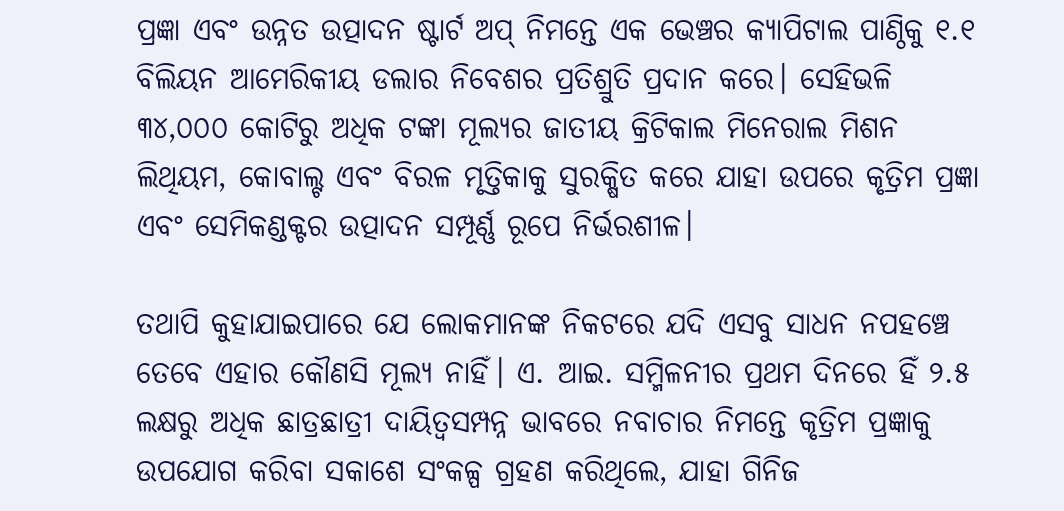ପ୍ରଜ୍ଞା ଏବଂ ଉନ୍ନତ ଉତ୍ପାଦନ ଷ୍ଟାର୍ଟ ଅପ୍ ନିମନ୍ତେ ଏକ ଭେଞ୍ଚର କ୍ୟାପିଟାଲ ପାଣ୍ଠିକୁ ୧.୧ ବିଲିୟନ ଆମେରିକୀୟ ଡଲାର ନିବେଶର ପ୍ରତିଶ୍ରୁତି ପ୍ରଦାନ କରେ। ସେହିଭଳି ୩୪,୦୦୦ କୋଟିରୁ ଅଧିକ ଟଙ୍କା ମୂଲ୍ୟର ଜାତୀୟ କ୍ରିଟିକାଲ ମିନେରାଲ ମିଶନ  ଲିଥିୟମ, କୋବାଲ୍ଟ ଏବଂ ବିରଳ ମୃତ୍ତିକାକୁ ସୁରକ୍ଷିତ କରେ ଯାହା ଉପରେ କୃତ୍ରିମ ପ୍ରଜ୍ଞା ଏବଂ ସେମିକଣ୍ଡକ୍ଟର ଉତ୍ପାଦନ ସମ୍ପୂର୍ଣ୍ଣ ରୂପେ ନିର୍ଭରଶୀଳ।

ତଥାପି କୁହାଯାଇପାରେ ଯେ ଲୋକମାନଙ୍କ ନିକଟରେ ଯଦି ଏସବୁ ସାଧନ ନପହଞ୍ଚେ ତେବେ ଏହାର କୌଣସି ମୂଲ୍ୟ ନାହିଁ। ଏ. ଆଇ. ସମ୍ମିଳନୀର ପ୍ରଥମ ଦିନରେ ହିଁ ୨.୫ ଲକ୍ଷରୁ ଅଧିକ ଛାତ୍ରଛାତ୍ରୀ ଦାୟିତ୍ୱସମ୍ପନ୍ନ ଭାବରେ ନବାଚାର ନିମନ୍ତେ କୃତ୍ରିମ ପ୍ରଜ୍ଞାକୁ ଉପଯୋଗ କରିବା ସକାଶେ ସଂକଳ୍ପ ଗ୍ରହଣ କରିଥିଲେ, ଯାହା ଗିନିଜ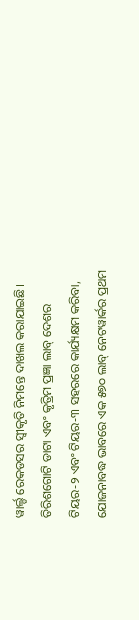ୱାର୍ଲ୍ଡ ରେକଡସର ସ୍ୱୀକୃତି ନିମନ୍ତେ ଦାଖଲ କରାଯାଇଛି। ତିରିଶଗୋଟି ଡାଟା ଏବଂ କୃତ୍ରିମ ପ୍ରଜ୍ଞା ଲାବ୍ ଦେଶର ଟିୟର-୨ ଏବଂ ଟିୟର-୩ ସହରରେ କାର୍ଯ୍ୟକ୍ଷମ କରିବା, ଯୋଜନାବଦ୍ଧ ଭାବରେ ଏକ ୫୭୦ ଲାବ୍ ନେଟୱାର୍କର ପ୍ରଥମ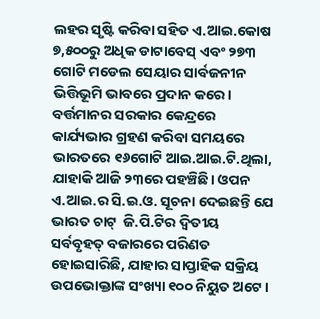ଲହର ସୃଷ୍ଟି କରିବା ସହିତ ଏ.ଆଇ.କୋଷ ୭,୫୦୦ରୁ ଅଧିକ ଡାଟାବେସ୍ ଏବଂ ୨୭୩ ଗୋଟି ମଡେଲ ସେୟାର ସାର୍ବଜନୀନ ଭିତ୍ତିଭୂମି ଭାବରେ ପ୍ରଦାନ କରେ। ବର୍ତ୍ତମାନର ସରକାର କେନ୍ଦ୍ରରେ କାର୍ଯ୍ୟଭାର ଗ୍ରହଣ କରିବା ସମୟରେ ଭାରତରେ ୧୬ଗୋଟି ଆଇ.ଆଇ.ଟି.ଥିଲା, ଯାହାକି ଆଜି ୨୩ରେ ପହଞ୍ଚିଛି। ଓପନ ଏ.ଆଇ.ର ସି.ଇ.ଓ. ସୂଚନା ଦେଇଛନ୍ତି ଯେ ଭାରତ ଚାଟ୍  ଜି.ପି.ଟିର ଦ୍ୱିତୀୟ ସର୍ବବୃହତ୍ ବଜାରରେ ପରିଣତ ହୋଇସାରିଛି, ଯାହାର ସାପ୍ତାହିକ ସକ୍ରିୟ ଉପଭୋକ୍ତାଙ୍କ ସଂଖ୍ୟା ୧୦୦ ନିୟୁତ ଅଟେ।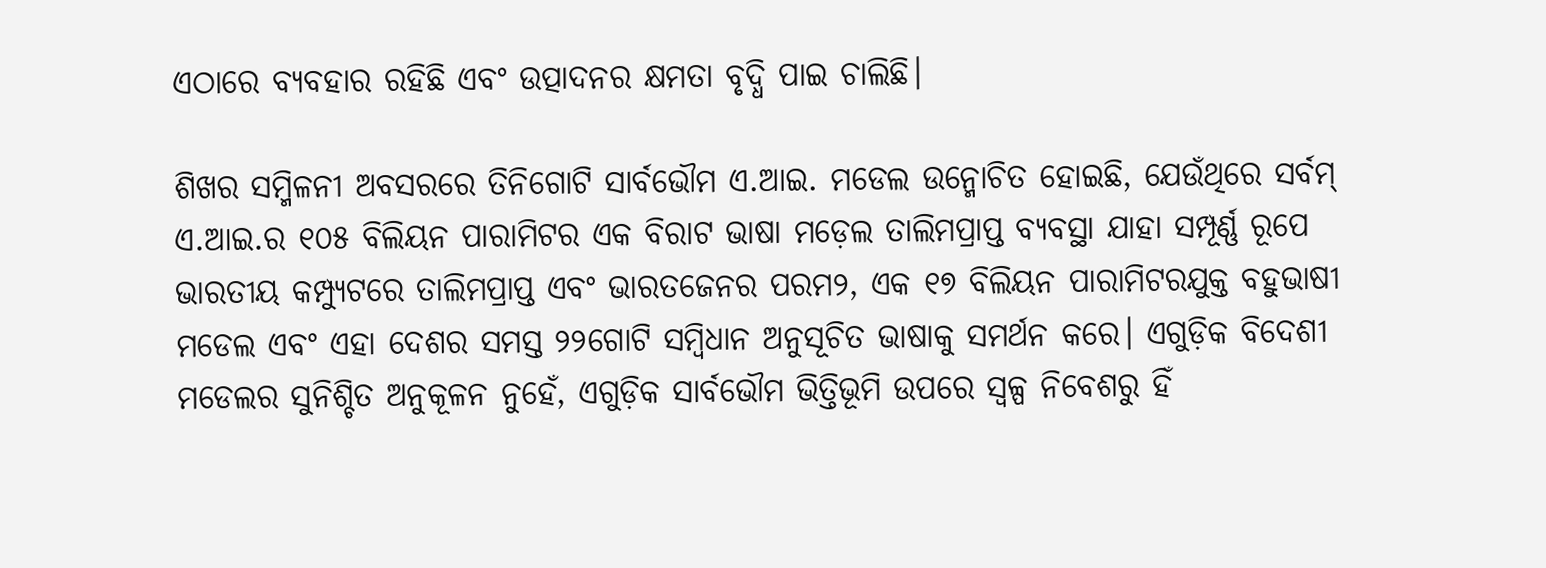ଏଠାରେ ବ୍ୟବହାର ରହିଛି ଏବଂ ଉତ୍ପାଦନର କ୍ଷମତା ବୃଦ୍ଧି ପାଇ ଚାଲିଛି।

ଶିଖର ସମ୍ମିଳନୀ ଅବସରରେ ତିନିଗୋଟି ସାର୍ବଭୌମ ଏ.ଆଇ. ମଡେଲ ଉନ୍ମୋଚିତ ହୋଇଛି, ଯେଉଁଥିରେ ସର୍ବମ୍ ଏ.ଆଇ.ର ୧୦୫ ବିଲିୟନ ପାରାମିଟର ଏକ ବିରାଟ ଭାଷା ମଡ଼େଲ ତାଲିମପ୍ରାପ୍ତ ବ୍ୟବସ୍ଥା ଯାହା ସମ୍ପୂର୍ଣ୍ଣ ରୂପେ ଭାରତୀୟ କମ୍ପ୍ୟୁଟରେ ତାଲିମପ୍ରାପ୍ତ ଏବଂ ଭାରତଜେନର ପରମ୨, ଏକ ୧୭ ବିଲିୟନ ପାରାମିଟରଯୁକ୍ତ ବହୁଭାଷୀ ମଡେଲ ଏବଂ ଏହା ଦେଶର ସମସ୍ତ ୨୨ଗୋଟି ସମ୍ବିଧାନ ଅନୁସୂଚିତ ଭାଷାକୁ ସମର୍ଥନ କରେ। ଏଗୁଡ଼ିକ ବିଦେଶୀ ମଡେଲର ସୁନିଶ୍ଚିତ ଅନୁକୂଳନ ନୁହେଁ, ଏଗୁଡ଼ିକ ସାର୍ବଭୌମ ଭିତ୍ତିଭୂମି ଉପରେ ସ୍ୱଳ୍ପ ନିବେଶରୁ ହିଁ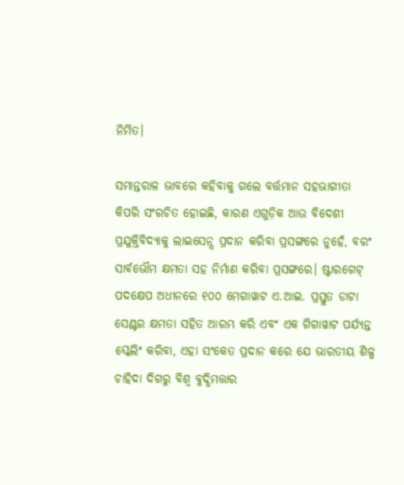ନିର୍ମିତ।

ସମାନ୍ତରାଳ ଭାବରେ କହିବାକୁ ଗଲେ ବର୍ତ୍ତମାନ ସହଭାଗୀତା କିପରି ସଂରଚିତ ହୋଇଛି, କାରଣ ଏଗୁଡ଼ିକ ଆଉ ବିଦେଶୀ ପ୍ରଯୁକ୍ତିବିଦ୍ୟାକୁ ଲାଇସେନ୍ସ ପ୍ରଦାନ କରିବା ପ୍ରସଙ୍ଗରେ ନୁହେଁ, ବରଂ ସାର୍ବଭୌମ କ୍ଷମତା ସହ ନିର୍ମାଣ କରିବା ପ୍ରସଙ୍ଗରେ। ଷ୍ଟାରଗେଟ୍ ପଦକ୍ଷେପ ଅଧୀନରେ ୧୦୦ ମେଗାୱାଟ ଏ.ଆଇ. ପ୍ରସ୍ତୁତ ଡାଟା ସେଣ୍ଟର କ୍ଷମତା ସହିତ ଆରମ୍ଭ କରି ଏବଂ ଏକ ଗିଗାୱାଟ ପର୍ଯ୍ୟନ୍ତ ସ୍କେଲିଂ କରିବା, ଏହା ସଂକେତ ପ୍ରଦାନ କରେ ଯେ ଭାରତୀୟ ଶିଳ୍ପ ଚାହିଦା ଦିଗରୁ ବିଶ୍ୱ ବୁଦ୍ଧିମତ୍ତାର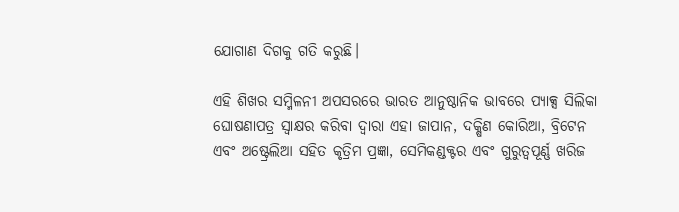ଯୋଗାଣ ଦିଗକୁ ଗତି କରୁଛି।

ଏହି ଶିଖର ସମ୍ମିଳନୀ ଅପସରରେ ଭାରତ ଆନୁଷ୍ଠାନିକ ଭାବରେ ପ୍ୟାକ୍ସ ସିଲିକା ଘୋଷଣାପତ୍ର ସ୍ୱାକ୍ଷର କରିବା ଦ୍ୱାରା ଏହା ଜାପାନ, ଦକ୍ଷିଣ କୋରିଆ, ବ୍ରିଟେନ ଏବଂ ଅଷ୍ଟ୍ରେଲିଆ ସହିତ କୃତ୍ରିମ ପ୍ରଜ୍ଞା, ସେମିକଣ୍ଡକ୍ଟର ଏବଂ ଗୁରୁତ୍ୱପୂର୍ଣ୍ଣ ଖରିଜ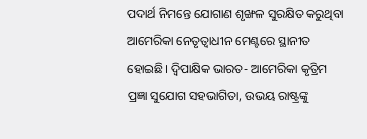ପଦାର୍ଥ ନିମନ୍ତେ ଯୋଗାଣ ଶୃଙ୍ଖଳ ସୁରକ୍ଷିତ କରୁଥିବା ଆମେରିକା ନେତୃତ୍ୱାଧୀନ ମେଣ୍ଟରେ ସ୍ଥାନୀତ ହୋଇଛି। ଦ୍ୱିପାକ୍ଷିକ ଭାରତ- ଆମେରିକା କୃତ୍ରିମ ପ୍ରଜ୍ଞା ସୁଯୋଗ ସହଭାଗିତା, ଉଭୟ ରାଷ୍ଟ୍ରଙ୍କୁ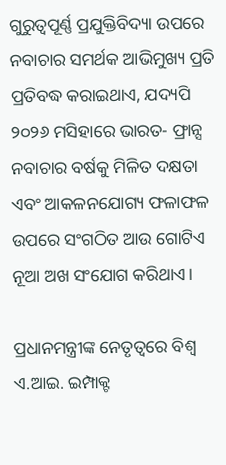ଗୁରୁତ୍ୱପୂର୍ଣ୍ଣ ପ୍ରଯୁକ୍ତିବିଦ୍ୟା ଉପରେ ନବାଚାର ସମର୍ଥକ ଆଭିମୁଖ୍ୟ ପ୍ରତି ପ୍ରତିବଦ୍ଧ କରାଇଥାଏ, ଯଦ୍ୟପି ୨୦୨୬ ମସିହାରେ ଭାରତ- ଫ୍ରାନ୍ସ ନବାଚାର ବର୍ଷକୁ ମିଳିତ ଦକ୍ଷତା ଏବଂ ଆକଳନଯୋଗ୍ୟ ଫଳାଫଳ ଉପରେ ସଂଗଠିତ ଆଉ ଗୋଟିଏ ନୂଆ ଅଖ ସଂଯୋଗ କରିଥାଏ।

ପ୍ରଧାନମନ୍ତ୍ରୀଙ୍କ ନେତୃତ୍ୱରେ ବିଶ୍ୱ ଏ.ଆଇ. ଇମ୍ପାକ୍ଟ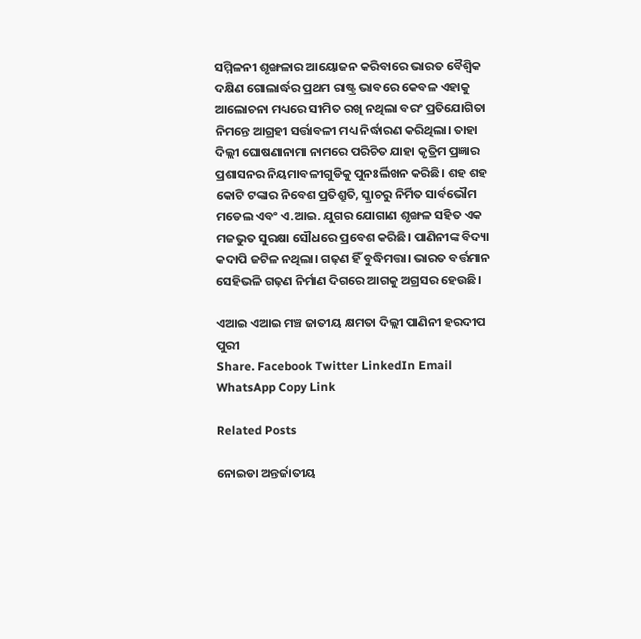ସମ୍ମିଳନୀ ଶୃଙ୍ଖଳାର ଆୟୋଜନ କରିବାରେ ଭାରତ ବୈଶ୍ୱିକ ଦକ୍ଷିଣ ଗୋଲାର୍ଦ୍ଧର ପ୍ରଥମ ରାଷ୍ଟ୍ର ଭାବରେ କେବଳ ଏହାକୁ ଆଲୋଚନା ମଧ୍ୟରେ ସୀମିତ ରଖି ନଥିଲା ବରଂ ପ୍ରତିଯୋଗିତା ନିମନ୍ତେ ଆଗ୍ରହୀ ସର୍ତ୍ତାବଳୀ ମଧ୍ୟ ନିର୍ଦ୍ଧାରଣ କରିଥିଲା। ତାହା ଦିଲ୍ଲୀ ଘୋଷଣାନାମା ନାମରେ ପରିଚିତ ଯାହା କୃତ୍ରିମ ପ୍ରଜ୍ଞାର ପ୍ରଶାସନର ନିୟମାବଳୀଗୁଡିକୁ ପୁନଃର୍ଲିଖନ କରିଛି। ଶହ ଶହ କୋଟି ଟଙ୍କାର ନିବେଶ ପ୍ରତିଶ୍ରୁତି, ସ୍କ୍ରାଚରୁ ନିର୍ମିତ ସାର୍ବଭୌମ ମଡେଲ ଏବଂ ଏ.ଆଇ. ଯୁଗର ଯୋଗାଣ ଶୃଙ୍ଖଳ ସହିତ ଏକ ମଜଭୁତ ସୁରକ୍ଷା ସୌଧରେ ପ୍ରବେଶ କରିଛି। ପାଣିନୀଙ୍କ ବିଦ୍ୟା କଦାପି ଜଟିଳ ନଥିଲା। ଗଢ଼ଣ ହିଁ ବୁଦ୍ଧିମତ୍ତା। ଭାରତ ବର୍ତ୍ତମାନ ସେହିଭଳି ଗଢ଼ଣ ନିର୍ମାଣ ଦିଗରେ ଆଗକୁ ଅଗ୍ରସର ହେଉଛି।

ଏଆଇ ଏଆଇ ମଞ୍ଚ ଜାତୀୟ କ୍ଷମତା ଦିଲ୍ଲୀ ପାଣିନୀ ହରଦୀପ ପୁରୀ
Share. Facebook Twitter LinkedIn Email WhatsApp Copy Link

Related Posts

ନୋଇଡା ଅନ୍ତର୍ଜାତୀୟ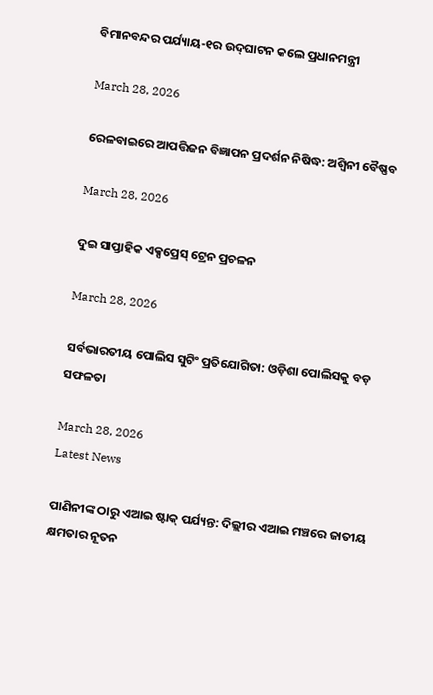ବିମାନବନ୍ଦର ପର୍ଯ୍ୟାୟ-୧ର ଉଦ୍‌ଘାଟନ କଲେ ପ୍ରଧାନମନ୍ତ୍ରୀ

March 28, 2026

ରେଳବାଇରେ ଆପତ୍ତିଜନ ବିଜ୍ଞାପନ ପ୍ରଦର୍ଶନ ନିଷିଦ୍ଧ: ଅଶ୍ୱିନୀ ବୈଷ୍ଣବ

March 28, 2026

ଦୁଇ ସାପ୍ତାହିକ ଏକ୍ସପ୍ରେସ୍ ଟ୍ରେନ ପ୍ରଚଳନ

March 28, 2026

ସର୍ବଭାରତୀୟ ପୋଲିସ ସୁଟିଂ ପ୍ରତିଯୋଗିତା: ଓଡ଼ିଶା ପୋଲିସକୁ ବଡ଼ ସଫଳତା

March 28, 2026
Latest News

ପାଣିନୀଙ୍କ ଠାରୁ ଏଆଇ ଷ୍ଟାକ୍ ପର୍ଯ୍ୟନ୍ତ: ଦିଲ୍ଲୀର ଏଆଇ ମଞ୍ଚରେ ଜାତୀୟ କ୍ଷମତାର ନୂତନ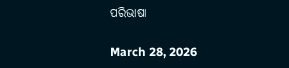ପରିଭାଷା

March 28, 2026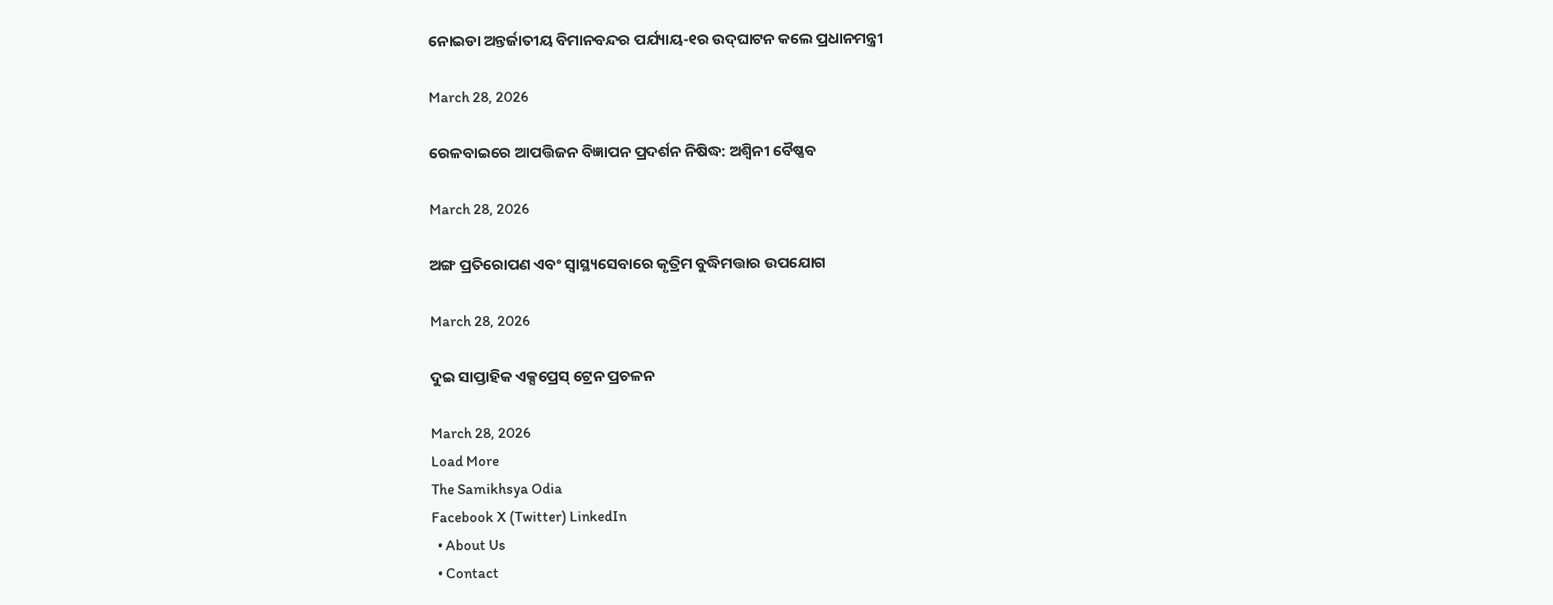ନୋଇଡା ଅନ୍ତର୍ଜାତୀୟ ବିମାନବନ୍ଦର ପର୍ଯ୍ୟାୟ-୧ର ଉଦ୍‌ଘାଟନ କଲେ ପ୍ରଧାନମନ୍ତ୍ରୀ

March 28, 2026

ରେଳବାଇରେ ଆପତ୍ତିଜନ ବିଜ୍ଞାପନ ପ୍ରଦର୍ଶନ ନିଷିଦ୍ଧ: ଅଶ୍ୱିନୀ ବୈଷ୍ଣବ

March 28, 2026

ଅଙ୍ଗ ପ୍ରତିରୋପଣ ଏବଂ ସ୍ୱାସ୍ଥ୍ୟସେବାରେ କୃତ୍ରିମ ବୁଦ୍ଧିମତ୍ତାର ଉପଯୋଗ

March 28, 2026

ଦୁଇ ସାପ୍ତାହିକ ଏକ୍ସପ୍ରେସ୍ ଟ୍ରେନ ପ୍ରଚଳନ

March 28, 2026
Load More
The Samikhsya Odia
Facebook X (Twitter) LinkedIn
  • About Us
  • Contact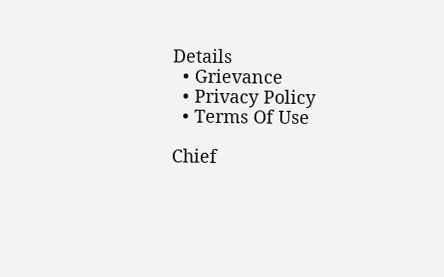Details
  • Grievance
  • Privacy Policy
  • Terms Of Use

Chief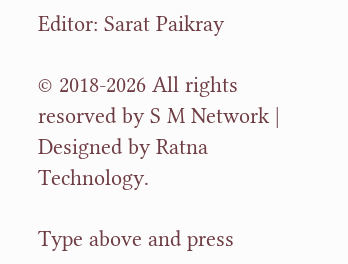Editor: Sarat Paikray

© 2018-2026 All rights resorved by S M Network | Designed by Ratna Technology.

Type above and press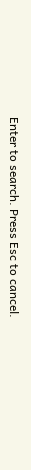Enter to search. Press Esc to cancel.